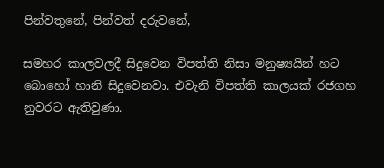පින්වතුනේ, පින්වත් දරුවනේ,

සමහර කාලවලදී සිදුවෙන විපත්ති නිසා මනුෂ්‍යයින් හට බොහෝ හානි සිදුවෙනවා. එවැනි විපත්ති කාලයක් රජගහ නුවරට ඇතිවුණා.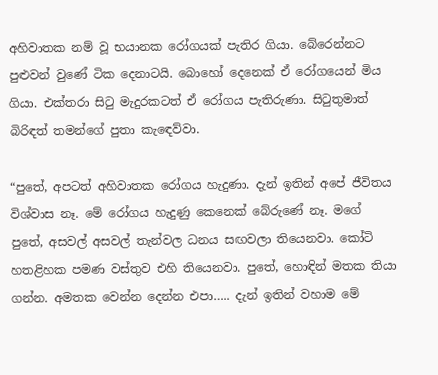අහිවාතක නම් වූ භයානක රෝගයක් පැතිර ගියා. බේරෙන්නට පුළුවන් වුණේ ටික දෙනාටයි. බොහෝ දෙනෙක් ඒ රෝගයෙන් මිය ගියා. එක්තරා සිටු මැදුරකටත් ඒ රෝගය පැතිරුණා. සිටුතුමාත් බිරිඳත් තමන්ගේ පුතා කැඳෙව්වා.

“පුතේ, අපටත් අහිවාතක රෝගය හැදුණා. දැන් ඉතින් අපේ ජීවිතය විශ්වාස නෑ. මේ රෝගය හැදුණු කෙනෙක් බේරුණේ නෑ. මගේ පුතේ, අසවල් අසවල් තැන්වල ධනය සඟවලා තියෙනවා. කෝටි හතළිහක පමණ වස්තුව එහි තියෙනවා. පුතේ, හොඳින් මතක තියා ගන්න. අමතක වෙන්න දෙන්න එපා….. දැන් ඉතින් වහාම මේ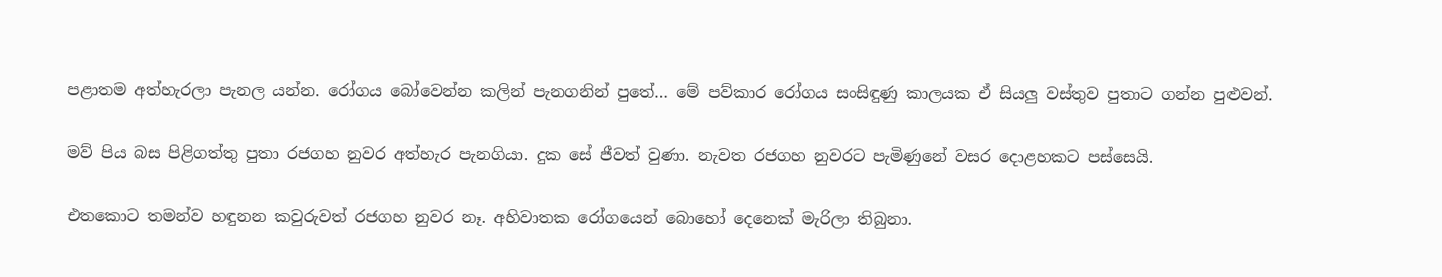පළාතම අත්හැරලා පැනල යන්න. රෝගය බෝවෙන්න කලින් පැනගනින් පුතේ… මේ පව්කාර රෝගය සංසිඳුණු කාලයක ඒ සියලු වස්තුව පුතාට ගන්න පුළුවන්.

මව් පිය බස පිළිගත්තු පුතා රජගහ නුවර අත්හැර පැනගියා. දුක සේ ජීවත් වුණා. නැවත රජගහ නුවරට පැමිණුනේ වසර දොළහකට පස්සෙයි.

එතකොට තමන්ව හඳුනන කවුරුවත් රජගහ නුවර නෑ. අහිවාතක රෝගයෙන් බොහෝ දෙනෙක් මැරිලා තිබුනා.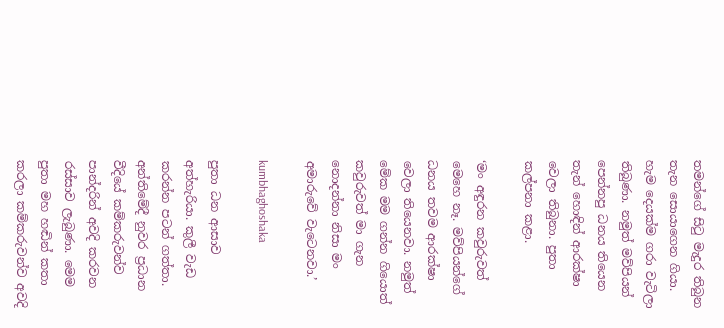තමන්ගේ සිටු මැදුර තිබුන තැන සොයාගෙන ගියා. හැම දෙයක්ම ගරා වැටිලා තිබුණා. නමුත් මව්පියන් පෙන්නපු ධනය තියෙන තැන් හොඳින් ආරක්ෂා වෙලා තිබුනා. පුතා කල්පනා කළා.

‘මං අඳුරන කවුරුවත් මෙහෙ නෑ. මව්පියන්ගේ ධනය තවම ආරක්ෂා වෙලා තියෙනවා. නමුත් මේක මම ගන්න ගියොත් කවුරුවත් මා ගැන නොදන්නා නිසා මං අමාරුවේ වැටෙනවා.’

kumbhaghoshaka

පුතා ධන ආසාව අත්හැරියා. කුලී වැඩ කරන්න පටන් ගත්තා. අන්තිමේදී නුවර ප්‍රධාන වීදියේ කම්කරුවන්ව පාන්දරින් අවදි කරවන රස්සාව ලැබුණා. මෙම පුතා මහ හඬින් කතා කරලා කම්කරුවන්ව අවදි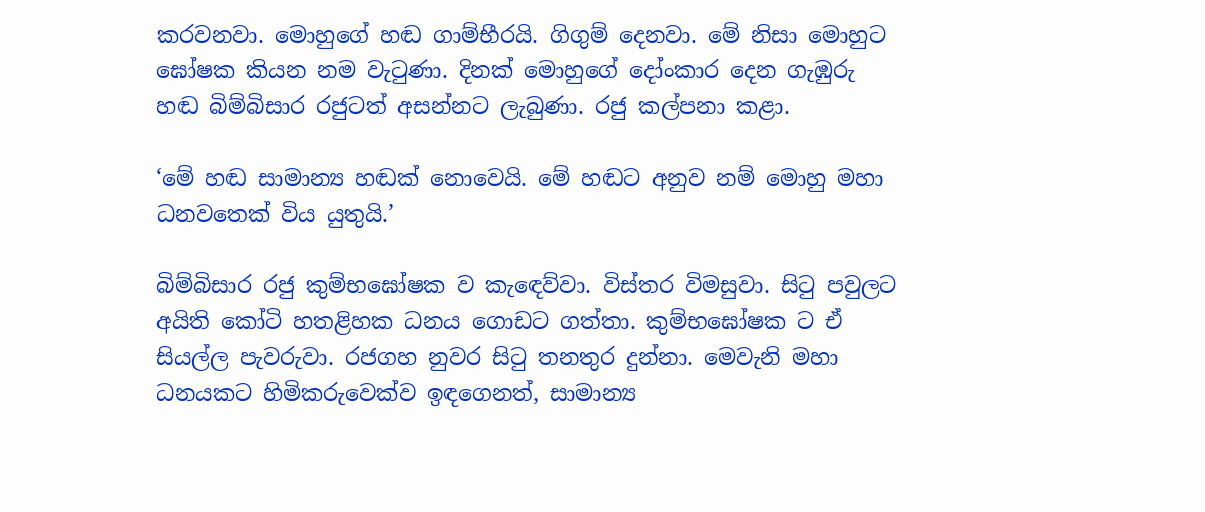කරවනවා. මොහුගේ හඬ ගාම්භීරයි. ගිගුම් දෙනවා. මේ නිසා මොහුට ඝෝෂක කියන නම වැටුණා. දිනක් මොහුගේ දෝංකාර දෙන ගැඹුරු හඬ බිම්බිසාර රජුටත් අසන්නට ලැබුණා. රජු කල්පනා කළා.

‘මේ හඬ සාමාන්‍ය හඬක් නොවෙයි. මේ හඬට අනුව නම් මොහු මහා ධනවතෙක් විය යුතුයි.’

බිම්බිසාර රජු කුම්භඝෝෂක ව කැඳෙව්වා. විස්තර විමසුවා. සිටු පවුලට අයිති කෝටි හතළිහක ධනය ගොඩට ගත්තා. කුම්භඝෝෂක ට ඒ සියල්ල පැවරුවා. රජගහ නුවර සිටු තනතුර දුන්නා. මෙවැනි මහා ධනයකට හිමිකරුවෙක්ව ඉඳගෙනත්, සාමාන්‍ය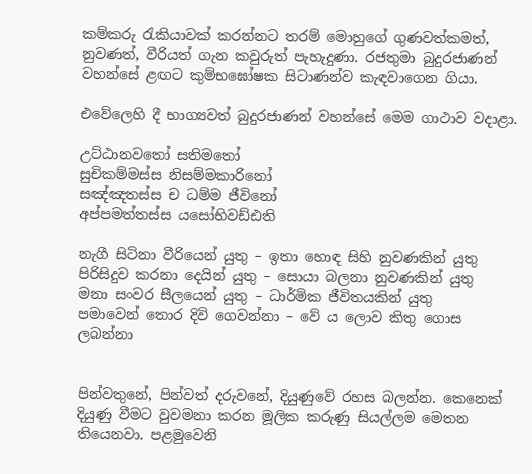කම්කරු රැකියාවක් කරන්නට තරම් මොහුගේ ගුණවත්කමත්, නුවණත්, වීරියත් ගැන කවුරුත් පැහැදුණා. රජතුමා බුදුරජාණන් වහන්සේ ළඟට කුම්භඝෝෂක සිටාණන්ව කැඳවාගෙන ගියා.

එවේලෙහි දී භාග්‍යවත් බුදුරජාණන් වහන්සේ මෙම ගාථාව වදාළා.

උට්ඨානවතෝ සතිමතෝ
සුචිකම්මස්ස නිසම්මකාරිනෝ
සඤ්ඤතස්ස ච ධම්ම ජීවිනෝ
අප්පමත්තස්ස යසෝභිවඩ්ඪති

නැගී සිටිනා වීරියෙන් යුතු – ඉතා හොඳ සිහි නුවණකින් යුතු
පිරිසිදුව කරනා දෙයින් යුතු – සොයා බලනා නුවණකින් යුතු
මනා සංවර සීලයෙන් යුතු – ධාර්මික ජීවිතයකින් යුතු
පමාවෙන් තොර දිවි ගෙවන්නා – වේ ය ලොව කිතු ගොස ලබන්නා


පින්වතුනේ, පින්වත් දරුවනේ, දියුණුවේ රහස බලන්න. කෙනෙක් දියුණු වීමට වුවමනා කරන මූලික කරුණු සියල්ලම මෙතන තියෙනවා. පළමුවෙනි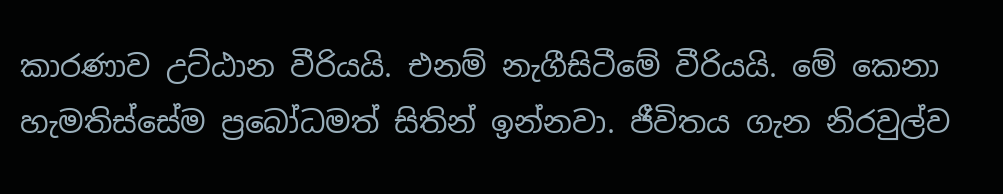කාරණාව උට්ඨාන වීරියයි. එනම් නැගීසිටීමේ වීරියයි. මේ කෙනා හැමතිස්සේම ප්‍රබෝධමත් සිතින් ඉන්නවා. ජීවිතය ගැන නිරවුල්ව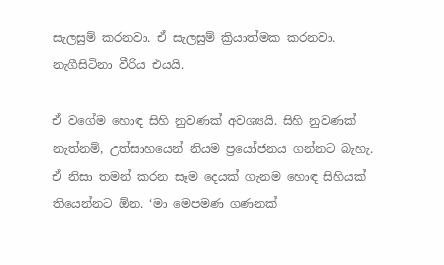සැලසුම් කරනවා. ඒ සැලසුම් ක්‍රියාත්මක කරනවා. නැගීසිටිනා වීරිය එයයි.

ඒ වගේම හොඳ සිහි නුවණක් අවශ්‍යයි. සිහි නුවණක් නැත්නම්, උත්සාහයෙන් නියම ප්‍රයෝජනය ගන්නට බැහැ. ඒ නිසා තමන් කරන සෑම දෙයක් ගැනම හොඳ සිහියක් තියෙන්නට ඕන. ‘මා මෙපමණ ගණනක්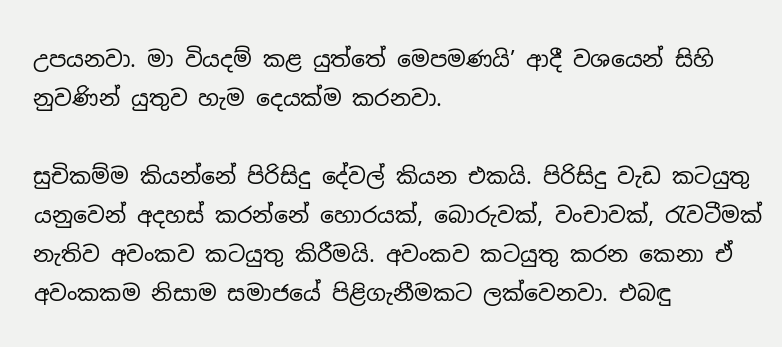උපයනවා. මා වියදම් කළ යුත්තේ මෙපමණයි’ ආදී වශයෙන් සිහි නුවණින් යුතුව හැම දෙයක්ම කරනවා.

සුචිකම්ම කියන්නේ පිරිසිදු දේවල් කියන එකයි. පිරිසිදු වැඩ කටයුතු යනුවෙන් අදහස් කරන්නේ හොරයක්, බොරුවක්, වංචාවක්, රැවටීමක් නැතිව අවංකව කටයුතු කිරීමයි. අවංකව කටයුතු කරන කෙනා ඒ අවංකකම නිසාම සමාජයේ පිළිගැනීමකට ලක්වෙනවා. එබඳු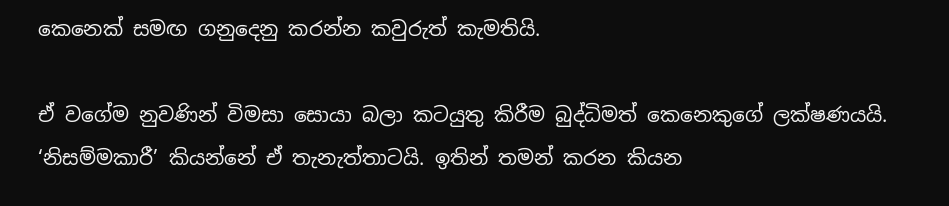කෙනෙක් සමඟ ගනුදෙනු කරන්න කවුරුත් කැමතියි.

ඒ වගේම නුවණින් විමසා සොයා බලා කටයුතු කිරීම බුද්ධිමත් කෙනෙකුගේ ලක්ෂණයයි. ‘නිසම්මකාරී’ කියන්නේ ඒ තැනැත්තාටයි. ඉතින් තමන් කරන කියන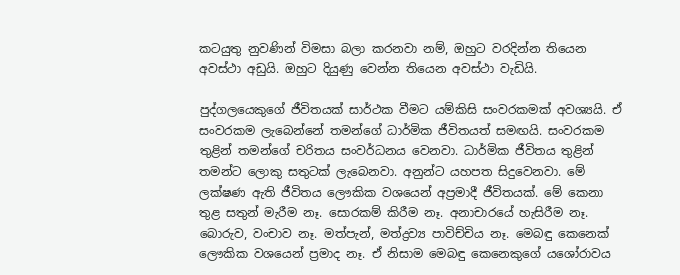කටයුතු නුවණින් විමසා බලා කරනවා නම්, ඔහුට වරදින්න තියෙන අවස්ථා අඩුයි. ඔහුට දියුණු වෙන්න තියෙන අවස්ථා වැඩියි.

පුද්ගලයෙකුගේ ජීවිතයක් සාර්ථක වීමට යම්කිසි සංවරකමක් අවශ්‍යයි. ඒ සංවරකම ලැබෙන්නේ තමන්ගේ ධාර්මික ජීවිතයත් සමඟයි. සංවරකම තුළින් තමන්ගේ චරිතය සංවර්ධනය වෙනවා. ධාර්මික ජීවිතය තුළින් තමන්ට ලොකු සතුටක් ලැබෙනවා. අනුන්ට යහපත සිදුවෙනවා. මේ ලක්ෂණ ඇති ජීවිතය ලෞකික වශයෙන් අප්‍රමාදී ජීවිතයක්. මේ කෙනා තුළ සතුන් මැරීම නෑ. සොරකම් කිරීම නෑ. අනාචාරයේ හැසිරීම නෑ. බොරුව, වංචාව නෑ. මත්පැන්, මත්ද්‍රව්‍ය පාවිච්චිය නෑ. මෙබඳු කෙනෙක් ලෞකික වශයෙන් ප්‍රමාද නෑ. ඒ නිසාම මෙබඳු කෙනෙකුගේ යශෝරාවය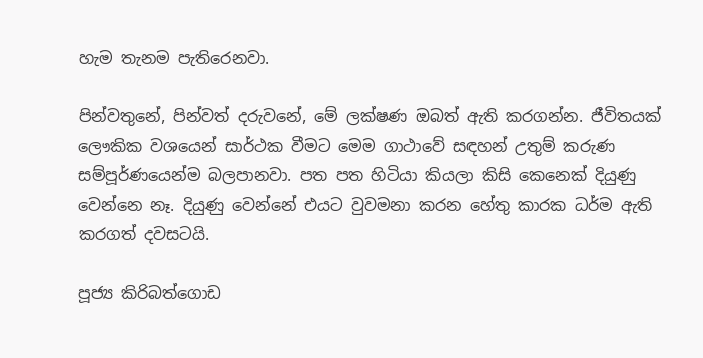හැම තැනම පැතිරෙනවා.

පින්වතුනේ, පින්වත් දරුවනේ, මේ ලක්ෂණ ඔබත් ඇති කරගන්න. ජීවිතයක් ලෞකික වශයෙන් සාර්ථක වීමට මෙම ගාථාවේ සඳහන් උතුම් කරුණ සම්පූර්ණයෙන්ම බලපානවා. පත පත හිටියා කියලා කිසි කෙනෙක් දියුණු වෙන්නෙ නෑ. දියුණු වෙන්නේ එයට වුවමනා කරන හේතු කාරක ධර්ම ඇති කරගත් දවසටයි.

පූජ්‍ය කිරිබත්ගොඩ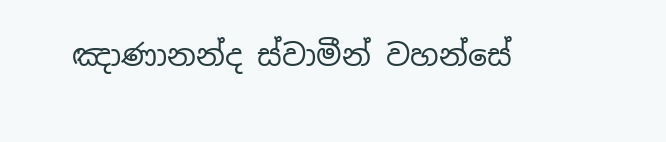ඤාණානන්ද ස්වාමීන් වහන්සේ